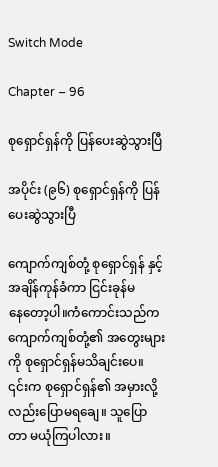Switch Mode

Chapter – 96

စုရှောင်ရှန်ကို ပြန်ပေးဆွဲသွားပြီ

အပိုင်း (၉၆) စုရှောင်ရှန်ကို ပြန်ပေးဆွဲသွားပြီ

ကျောက်ကျစ်တုံ့ စုရှောင်ရှန် နှင့်အချိန်ကုန်ခံကာ ငြင်းခုန်မနေ‌တော့ပါ။ကံကောင်းသည်က ကျောက်ကျစ်တုံ့၏ အတွေးများကို စုရှောင်ရှန်မသိချင်းပေ။ ၎င်းက စုရှောင်ရှန်၏ အမှားလို့လည်းပြောမရချေ။ သူပြောတာ မယုံကြပါလား။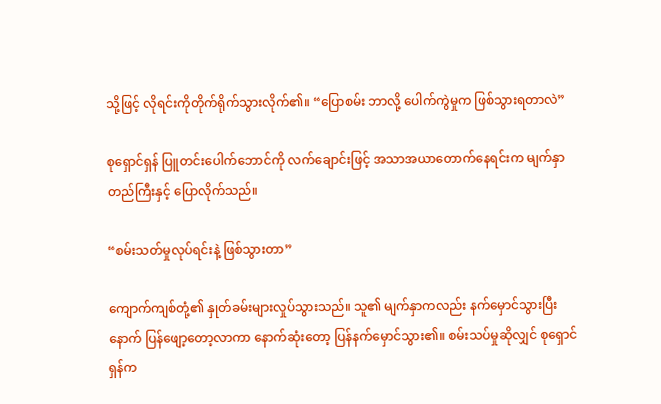သို့ဖြင့် လိုရင်းကိုတိုက်ရိုက်သွားလိုက်၏။ “ပြောစမ်း ဘာလို့ ပေါက်ကွဲမှုက ဖြစ်သွားရတာလဲ”

စုရှောင်ရှန် ပြူတင်းပေါက်ဘောင်ကို ‌လက်‌ချောင်းဖြင့် အသာအယာတောက်နေရင်းက မျက်နှာတည်ကြီးနှင့် ပြောလိုက်သည်။

“စမ်းသတ်မှုလုပ်ရင်းနဲ့ ဖြစ်သွားတာ”

ကျောက်ကျစ်တုံ့၏ နှုတ်ခမ်းများလှုပ်သွားသည်။ သူ၏ မျက်နှာကလည်း နက်မှောင်သွားပြီးနောက် ပြန်ဖျော့တော့လာကာ နောက်ဆုံးတော့ ပြန်နက်မှောင်သွား၏။ စမ်းသပ်မှုဆိုလျှင် စုရှောင်ရှန်က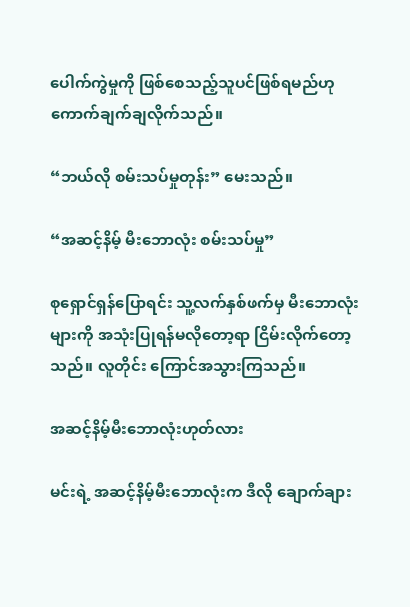ပေါက်ကွဲမှုကို ဖြစ်စေသည့်သူပင်ဖြစ်ရမည်ဟု ကောက်ချက်ချလိုက်သည်။

“ဘယ်လို စမ်းသပ်မှုတုန်း” မေးသည်။

“အဆင့်နိမ့် မီးဘောလုံး စမ်းသပ်မှု”

စုရှောင်ရှန်ပြောရင်း သူ့လက်နှစ်ဖက်မှ မီးဘောလုံးများကို အသုံးပြုရန်မလိုတော့ရာ ငြိမ်းလိုက်တော့သည်။ လူတိုင်း ကြောင်အသွားကြသည်။

အဆင့်နိမ့်မီးဘောလုံးဟုတ်လား

မင်းရဲ့ အဆင့်နိမ့်မီးဘောလုံးက ဒီလို ချောက်ချား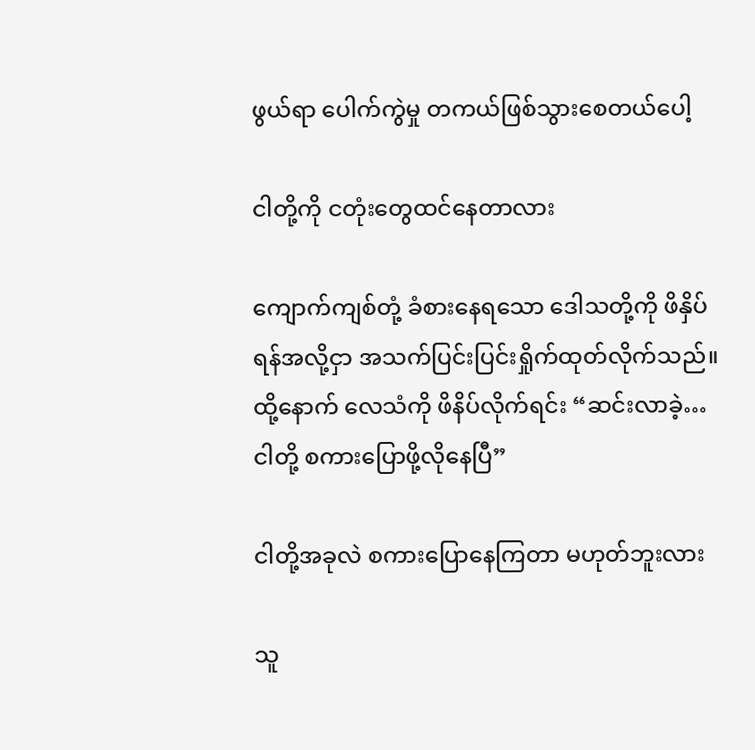ဖွယ်ရာ ပေါက်ကွဲမှု တကယ်ဖြစ်သွားစေတယ်ပေါ့

ငါတို့ကို ငတုံးတွေထင်နေတာလား

ကျောက်ကျစ်တုံ့ ခံစားနေရသော ဒေါသတို့ကို ဖိနှိပ်ရန်အလို့ငှာ အသက်ပြင်းပြင်းရှိုက်ထုတ်လိုက်သည်။ ထို့နောက် လေသံကို ဖိနိပ်လိုက်ရင်း “ဆင်းလာခဲ့… ငါတို့ စကားပြောဖို့လိုနေပြီ”

ငါတို့အခုလဲ စကားပြောနေကြတာ မဟုတ်ဘူးလား

သူ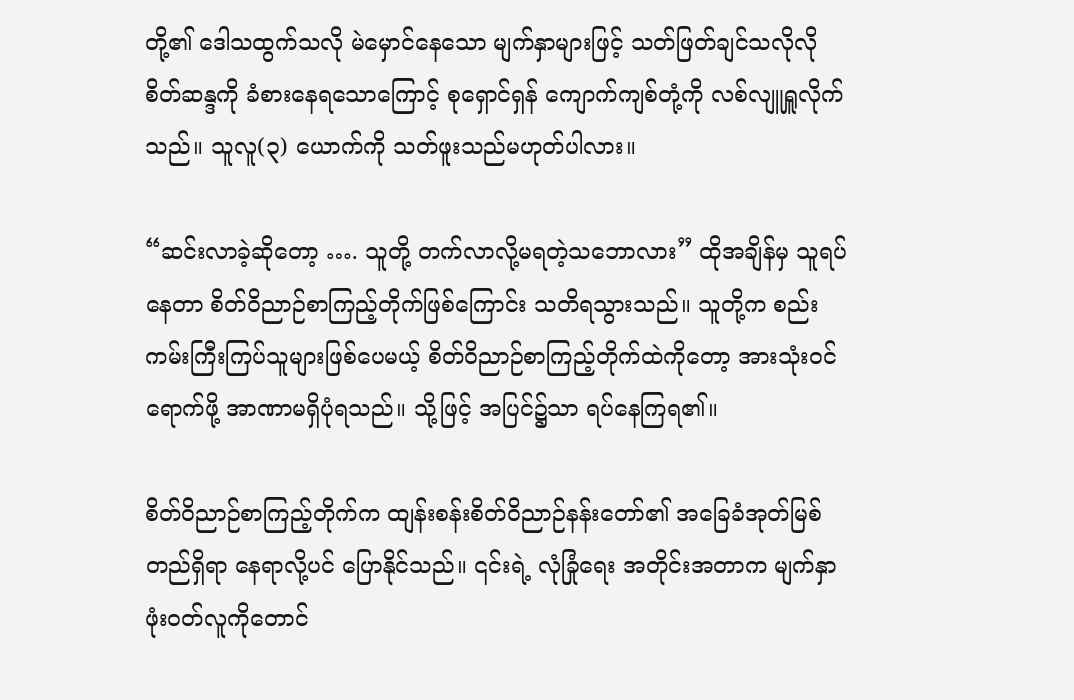တို့၏ ဒေါသထွက်သလို မဲမှောင်နေသော မျက်နှာများဖြင့် သတ်ဖြတ်ချင်သလိုလို စိတ်ဆန္ဒကို ခံစားနေရသောကြောင့် စုရှောင်ရှန် ကျောက်ကျစ်တုံ့ကို လစ်လျူရှူလိုက်သည်။ သူလူ(၃) ယောက်ကို သတ်ဖူးသည်မဟုတ်ပါလား။

“ဆင်းလာခဲ့ဆိုတော့ …. သူတို့ တက်လာလို့မရတဲ့သဘောလား” ထိုအချိန်မှ သူရပ်နေတာ စိတ်ဝိညာဉ်စာကြည့်တိုက်ဖြစ်ကြောင်း သတိရသွားသည်။ သူတို့က စည်းကမ်းကြီးကြပ်သူများဖြစ်ပေမယ့် စိတ်ဝိညာဉ်စာကြည့်တိုက်ထဲကိုတော့ အားသုံး၀င်ရောက်ဖို့ အာဏာမရှိပုံရသည်။ သို့ဖြင့် အပြင်၌သာ ရပ်နေကြရ၏။

စိတ်ဝိညာဉ်စာကြည့်တိုက်က ထျန်းစန်းစိတ်ဝိညာဉ်နန်းတော်၏ အခြေခံအုတ်မြစ်တည်ရှိရာ နေရာလို့ပင် ပြောနိုင်သည်။ ၎င်းရဲ့ လုံခြုံရေး အတိုင်းအတာက မျက်နှာဖုံး၀တ်လူကိုတောင်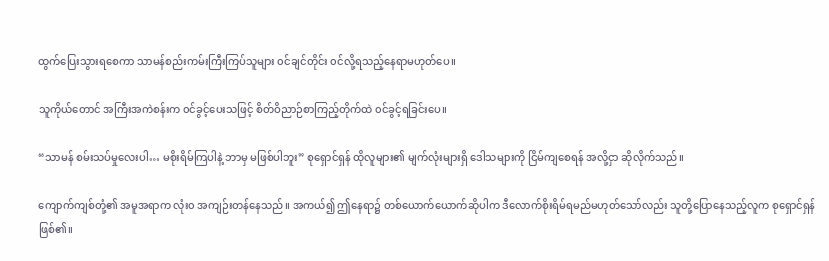ထွက်ပြေးသွားရစေကာ သာမန်စည်းကမ်းကြီးကြပ်သူ‌များ ၀င်ချင်တိုင်း ၀င်လို့ရသည့်နေရာမဟုတ်‌ပေ။

သူကိုယ်တောင် အကြီးအကဲစန်းက ၀င်ခွင့်ပေးသဖြင့် စိတ်ဝိညာဉ်စာကြည့်တိုက်ထဲ ၀င်ခွင့်ရခြင်းပေ။

“သာမန် စမ်းသပ်မှုလေးပါ… မစိုးရိမ်ကြပါနဲ့ ဘာမှ မဖြစ်ပါဘူး” စုရှောင်ရှန် ထိုလူများ၏ မျက်လုံးများရှိ ဒေါသများကို ငြိမ်ကျစေရန် အလို့ငှာ ဆိုလိုက်သည်။

ကျောက်ကျစ်တုံ့၏ အမူအရာက လုံး၀ အကျဉ်းတန်နေသည်။ အကယ်၍ ဤနေရာ၌ တစ်ယောက်ယောက်ဆိုပါက ဒီလောက်စိုးရိမ်ရမည်မဟုတ်သော်လည်း သူတို့ပြောနေသည့်လူက စုရှောင်ရှန်ဖြစ်၏။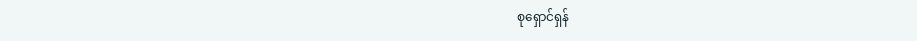စုရှောင်ရှန်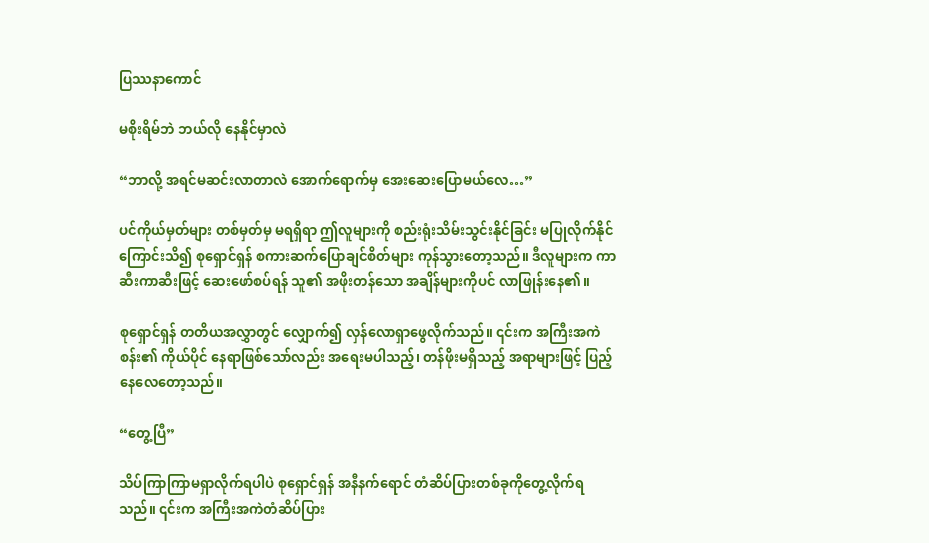ပြဿနာကောင်

မစိုးရိမ်ဘဲ ဘယ်လို နေနိုင်မှာလဲ

“ဘာလို့ အရင်မဆင်းလာတာလဲ အောက်ရောက်မှ အေးဆေးပြောမယ်လေ…”

ပင်ကိုယ်မှတ်များ တစ်မှတ်မှ မရရှိရာ ဤလူများကို စည်းရုံးသိမ်းသွင်းနိုင်ခြင်း မပြုလိုက်နိုင်ကြောင်းသိ၍ စုရှောင်ရှန် စကားဆက်ပြောချင်စိတ်များ ကုန်သွားတော့သည်။ ဒီလူများက ကာဆီးကာဆီးဖြင့် ဆေးဖော်စပ်ရန် သူ၏ အဖိုးတန်သော အချိန်များကိုပင် လာဖြုန်းနေ၏။

စုရှောင်ရှန် တတိယအလွှာတွင် လျှောက်၍ လှန်လောရှာဖွေလိုက်သည်။ ၎င်းက အကြီးအကဲစန်း၏ ကိုယ်ပိုင် နေရာဖြစ်သော်လည်း အရေးမပါသည့်၊ တန်ဖိုးမရှိသည့် အရာများဖြင့် ပြည့်နေလေတော့သည်။

“တွေ့ပြီ”

သိပ်ကြာကြာမရှာလိုက်ရပါပဲ စုရှောင်ရှန် အနီနက်ရောင် တံဆိပ်ပြားတစ်ခုကိုတွေ့လိုက်ရသည်။ ၎င်းက အကြီးအကဲတံဆိပ်ပြား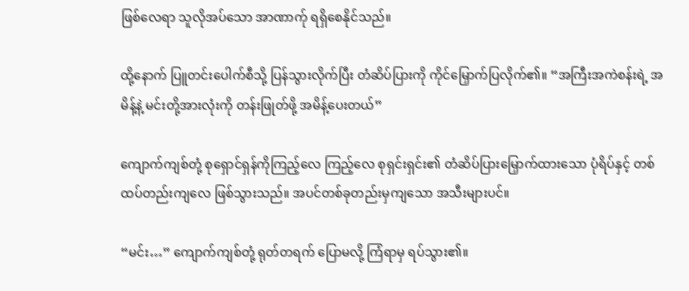ဖြစ်လေရာ သူလိုအပ်သော အာဏာက်ု ရရှိစေနိုင်သည်။

ထို့နောက် ပြူတင်းပေါက်စီသို့ ပြန်သွားလိုက်ပြီး တံဆိပ်ပြားကို ကိုင်မြှောက်ပြလိုက်၏။ “အကြီးအကဲစန်းရဲ့ အမိန့်နဲ့ မင်းတို့အားလုံးကို တန်းဖြုတ်ဖို့ အမိန့်ပေးတယ်”

ကျောက်ကျစ်တုံ့ စုရှောင်ရှန်ကိုကြည့်လေ ကြည့်လေ စုရှင်းရှင်း၏ တံဆိပ်ပြားမြှောက်ထားသော ပုံရိပ်နှင့် တစ်ထပ်တည်းကျလေ ဖြစ်သွားသည်။ အပင်တစ်ခုတည်းမှကျသော အသီးများပင်။

“မင်း…” ကျောက်ကျစ်တုံ့ ရုတ်တရက် ပြောမလို့ ကြံရာမှ ရပ်သွား၏။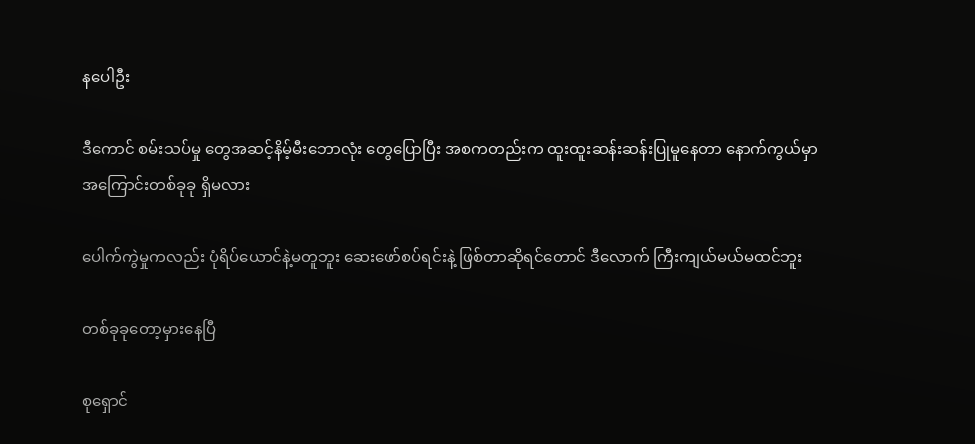နပေါဦး

ဒီကောင် စမ်းသပ်မှု‌ တွေအဆင့်နိမ့်မီးဘောလုံး တွေပြောပြီး အစကတည်းက ထူးထူးဆန်းဆန်းပြုမူနေတာ နောက်ကွယ်မှာ အကြောင်းတစ်ခုခု ရှိမလား

ပေါက်ကွဲမှုကလည်း ပုံရိပ်ယောင်နဲ့မတူဘူး ဆေးဖော်စပ်ရင်းနဲ့ ဖြစ်တာဆိုရင်တောင် ဒီလောက် ကြီးကျယ်မယ်မထင်ဘူး

တစ်ခုခုတော့မှားနေပြီ

စုရှောင်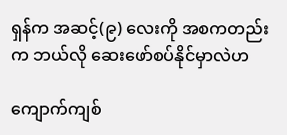ရှန်က အဆင့်(၉) လေးကို အစကတည်းက ဘယ်လို ဆေးဖော်စပ်နိုင်မှာလဲဟ

ကျောက်ကျစ်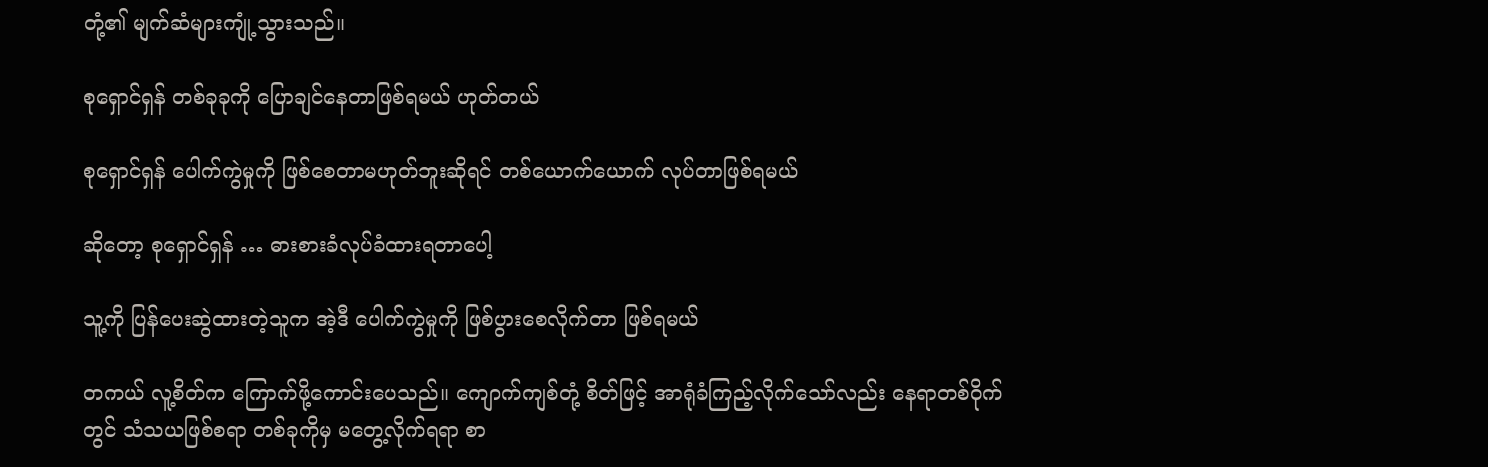တုံ့၏ မျက်ဆံများကျုံ့သွားသည်။

စုရှောင်ရှန် တစ်ခုခုကို ပြောချင်နေတာဖြစ်ရမယ် ဟုတ်တယ်

စုရှောင်ရှန် ပေါက်ကွဲမှုကို ဖြစ်စေတာမဟုတ်ဘူးဆိုရင် တစ်ယောက်ယောက် လုပ်တာဖြစ်ရမယ်

ဆိုတော့ စုရှောင်ရှန် … ဓားစားခံလုပ်ခံထားရတာပေါ့

သူ့ကို ပြန်ပေးဆွဲထားတဲ့သူက အဲ့ဒီ ပေါက်ကွဲမှုကို ဖြစ်‌ပွားစေလိုက်တာ ဖြစ်ရမယ်

တကယ် လူ့စိတ်က ကြောက်ဖို့ကောင်းပေသည်။ ကျောက်ကျစ်တုံ့ စိတ်ဖြင့် အာရုံခံကြည့်လိုက်သော်လည်း နေရာတစ်ဝိုက်တွင် သံသယဖြစ်စရာ တစ်ခုကိုမှ မတွေ့လိုက်ရရာ စာ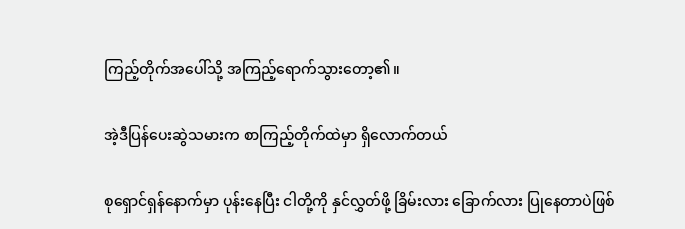ကြည့်တိုက်‌အပေါ်သို့ အကြည့်ရောက်သွားတော့၏။

အဲ့ဒီပြန်ပေးဆွဲသမားက စာကြည့်တိုက်ထဲမှာ ရှိလောက်တယ်

စုရှောင်ရှန်နောက်မှာ ပုန်းနေပြီး ငါတို့ကို နှင်လွှတ်ဖို့ ခြိမ်းလား ခြောက်လား ပြုနေတာပဲဖြစ်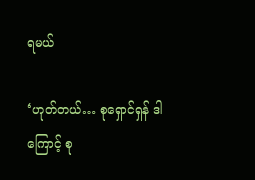ရမယ်

‘ဟုတ်တယ်… စုရှောင်ရှန် ဒါကြောင့် စု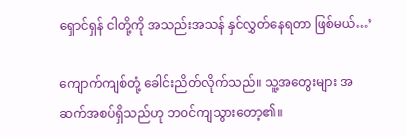ရှောင်ရှန် ငါတို့ကို အသည်းအသန် နှင်လွှတ်နေရတာ ဖြစ်မယ်…’

ကျောက်ကျစ်တုံ့ ခေါင်းညိတ်လိုက်သည်။ သူ့အတွေးများ အဆက်အစပ်ရှိသည်ဟု ဘ၀င်ကျသွားတော့၏။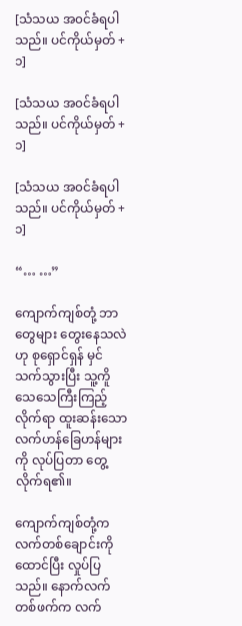[သံသယ အ၀င်ခံရပါသည်။ ပင်ကိုယ်မှတ် +၁]

[သံသယ အ၀င်ခံရပါသည်။ ပင်ကိုယ်မှတ် +၁]

[သံသယ အ၀င်ခံရပါသည်။ ပင်ကိုယ်မှတ် +၁]

“… …”

ကျောက်ကျစ်တုံ့ ဘာတွေများ တွေးနေသလဲဟု စုရှောင်ရှန် မှင်သက်သွားပြီး သူ့ကိူ သေသေကြီးကြည့်လိုက်ရာ ထူးဆန်းသော လက်ဟန်ခြေဟန်များကို လုပ်ပြတာ တွေ့လိုက်ရ၏။

ကျောက်ကျစ်တုံ့က လက်တစ်ချောင်းကိုထောင်ပြီး လှုပ်ပြသည်။ နောက်လက်တစ်ဖက်က လက်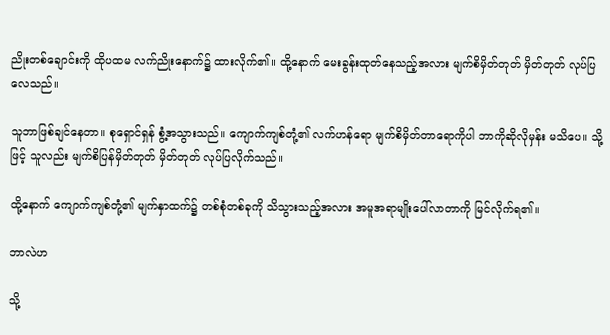ညိုး‌တစ်ချောင်းကို ထိုပထမ လက်ညိုးနောက်၌ ထားလိုက်၏။ ထို့နောက် မေးခွန်းထုတ်နေသည့်အလား မျက်စိမှိတ်တုတ် မှိတ်တုတ် လုပ်ပြ လေသည်။

သူဘာဖြစ်ချင်နေတာ။ စုရှောင်ရှန် စွံ့အသွားသည်။ ကျောက်ကျစ်တုံ့၏ လက်ဟန်ရော မျက်စိမှိတ်တာရောကိုပါ ဘာကိုဆိုလိုမှန်း မသိပေ။ သို့ဖြင့် သူလည်း မျက်စိပြန်မှိတ်တုတ် မှိတ်တုတ် လုပ်ပြလိုက်သည်။

ထို့နောက် ကျောက်ကျစ်တုံ့၏ မျက်နှာထက်၌ တစ်စုံတစ်ခုကို သိသွားသည့်အလား အမူအရာမျိုးပေါ်လာတာကို မြင်လိုက်ရ၏။

ဘာလဲဟ

သို့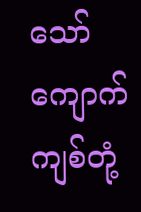သော် ကျောက်ကျစ်တုံ့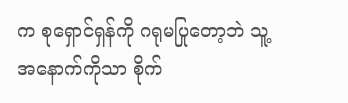က စုရှောင်ရှန်ကို ဂရုမပြုတော့ဘဲ သူ့အနောက်ကိုသာ စိုက်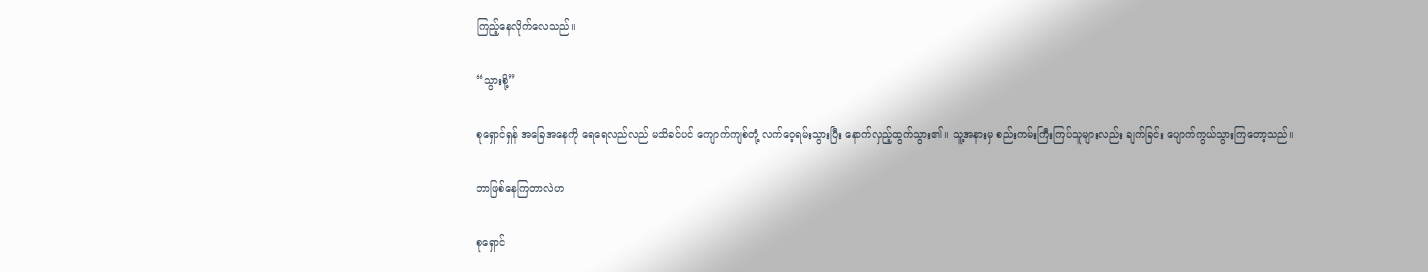ကြည့်နေလိုက်လေသည်။

“သွားစို့”

စုရှောင်ရှန် အခြေအနေကို ရေရေလည်လည် မသိခင်ပင် ကျောက်ကျစ်တုံ့ လက်ဝေ့ရမ်းသွားပြီး နောက်လှည့်ထွက်သွား၏။ သူ့အနားမှ စည်းကမ်းကြီးကြပ်သူများလည်း ချက်ခြင်း ပျောက်ကွယ်သွားကြတော့သည်။

ဘာဖြစ်နေကြတာလဲဟ

စုရှောင်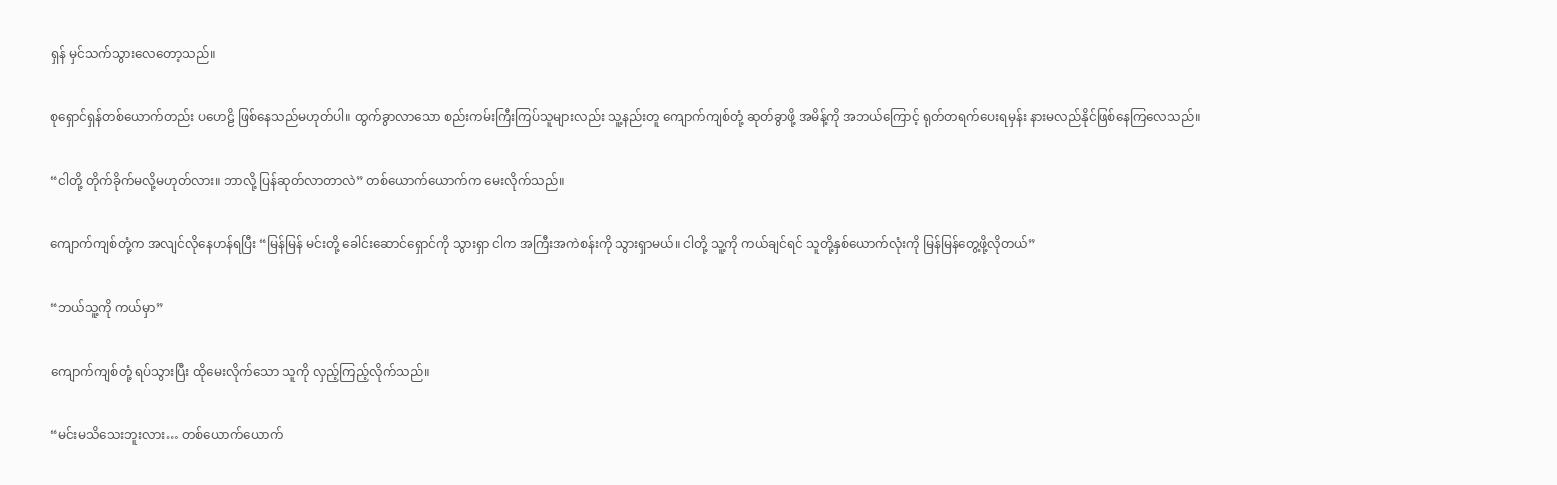ရှန် မှင်သက်သွားလေတော့သည်။

စုရှောင်ရှန်တစ်ယောက်တည်း ပဟေဠိ ဖြစ်နေသည်မဟုတ်ပါ။ ထွက်ခွာလာသော စည်းကမ်းကြီးကြပ်သူများလည်း သူ့နည်းတူ ကျောက်ကျစ်တုံ့ ဆုတ်ခွာဖို့ အမိန့်ကို အဘယ်ကြောင့် ရုတ်တရက်ပေးရမှန်း နားမလည်နိုင်ဖြစ်နေကြလေသည်။

“ငါတို့ တိုက်ခိုက်မလို့မဟုတ်လား။ ဘာလို့ ပြန်ဆုတ်လာတာလဲ” တစ်ယောက်ယောက်က မေးလိုက်သည်။

ကျောက်ကျစ်တုံ့က အလျင်လိုနေဟန်ရပြီး “မြန်မြန် မင်းတို့ ခေါင်းဆောင်ရှောင်ကို သွားရှာ ငါက အကြီးအကဲစန်းကို သွားရှာမယ်။ ငါတို့ သူ့ကို ကယ်ချင်ရင် သူတို့နှစ်ယောက်လုံးကို မြန်မြန်တွေ့ဖို့လိုတယ်”

“ဘယ်သူ့ကို ကယ်မှာ”

ကျောက်ကျစ်တုံ့ ရပ်သွားပြီး ထိုမေးလိုက်သော သူကို လှည့်ကြည့်လိုက်သည်။

“မင်းမသိသေးဘူးလား… တစ်ယောက်ယောက်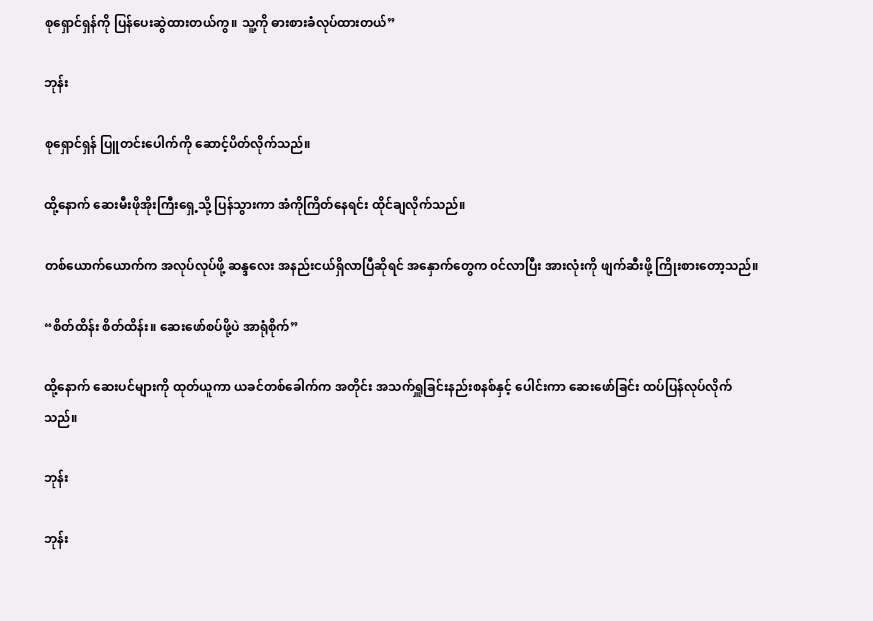စုရှောင်ရှန်ကို ပြန်ပေးဆွဲထားတယ်ကွ။ သူ့ကို ဓားစားခံလုပ်ထားတယ်”

ဘုန်း

စုရှောင်ရှန် ပြူတင်းပေါက်ကို ဆောင့်ပိတ်လိုက်သည်။

ထို့နောက် ဆေးမီးဖိုအိုးကြီးရှေ့သို့ ပြန်သွားကာ အံကိုကြိတ်နေရင်း ထိုင်ချလိုက်သည်။

တစ်ယောက်ယောက်က အလုပ်လုပ်ဖို့ ဆန္ဒလေး အနည်းငယ်ရှိလာပြီဆိုရင် အနှောက်တွေက ၀င်လာ‌ပြီး အားလုံးကို ဖျက်ဆီးဖို့ ကြိုးစားတော့သည်။

“စိတ်ထိန်း စိတ်ထိန်း။ ဆေးဖော်စပ်ဖို့ပဲ အာရုံစိုက်”

ထို့နောက် ဆေးပင်များကို ထုတ်ယူကာ ယခင်တစ်ခေါက်က အတိုင်း အသက်ရှူခြင်းနည်းစနစ်နှင့် ပေါင်းကာ ဆေးဖော်ခြင်း ထပ်ပြန်လုပ်လိုက်သည်။

ဘုန်း

ဘုန်း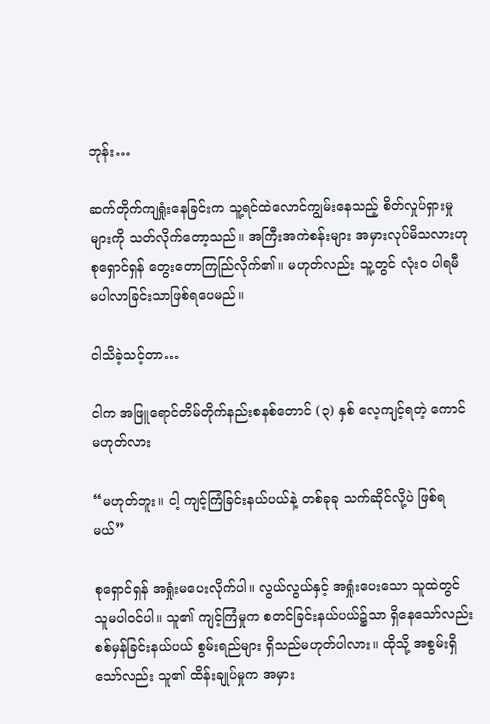ဘုန်း…

ဆက်တိုက်ကျရှုံးနေခြင်းက သူ့ရင်ထဲလောင်ကျွမ်းနေသည့် စိတ်လှုပ်ရှားမှုများကို သတ်လိုက်တော့သည်။ အကြီးအကဲစန်းများ အမှားလုပ်မိသလားဟု စုရှောင်ရှန် တွေးတောကြည်ြလိုက်၏။ မဟုတ်လည်း သူ့တွင် လုံး၀ ပါရမီ မပါလာခြင်းသာဖြစ်ရပေမည်။

ငါသိခဲ့သင့်တာ…

ငါက အဖြူရောင်တိမ်တိုက်နည်းစနစ်တောင် (၃) နှစ် လေ့ကျင့်ရတဲ့ ကောင်မဟုတ်လား

“မဟုတ်ဘူး။ ငါ့ ကျင့်ကြံခြင်းနယ်ပယ်နဲ့ တစ်ခုခု သက်ဆိုင်လို့ပဲ ဖြစ်ရမယ်”

စုရှောင်ရှန် အရှုံးမပေးလိုက်ပါ။ လွယ်လွယ်နှင့် အရှုံးပေးသော သူထဲတွင် သူမပါဝင်ပါ။ သူ၏ ကျင့်ကြံမှုက စတင်ခြင်းနယ်ပယ်၌သာ ရှိနေသော်လည်း စစ်မှန်ခြင်းနယ်ပယ် စွမ်းရည်များ ရှိသည်မဟုတ်ပါလား။ ထိုသို့ အစွမ်းရှိသော်လည်း သူ၏ ထိန်းချုပ်မှုက အမှား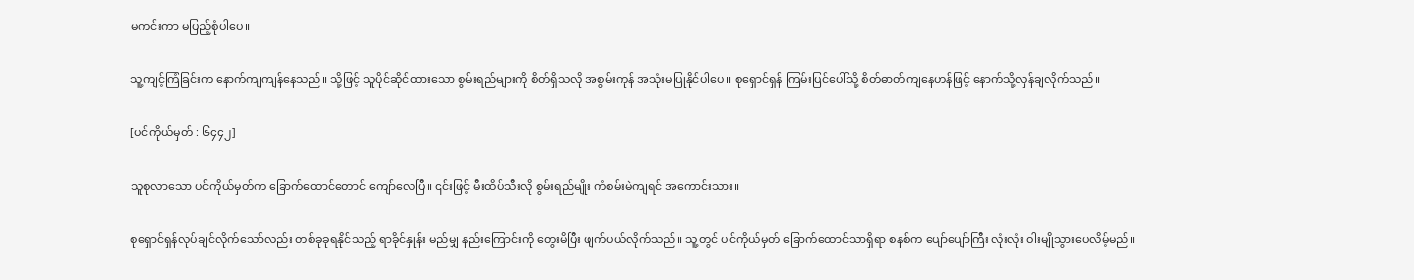မကင်းကာ မပြည့်စုံပါပေ။

သူ့ကျင့်ကြံခြင်းက နောက်ကျကျန်နေသည်။ သို့ဖြင့် သူပိုင်ဆိုင်ထားသော စွမ်းရည်များကို စိတ်ရှိသလို အစွမ်းကုန် အသုံးမပြုနိုင်ပါပေ။ စုရှောင်ရှန် ကြမ်းပြင်ပေါ်သို့ စိတ်ဓာတ်ကျနေဟန်ဖြင့် နောက်သို့လှန်ချလိုက်သည်။

[ပင်ကိုယ်မှတ် : ၆၄၄၂]

သူစုလာသော ပင်ကိုယ်မှတ်က ခြောက်ထောင်တောင် ကျော်လေပြီ။ ၎င်းဖြင့် မီးထိပ်သီးလို စွမ်းရည်မျိုး ကံစမ်းမဲကျရင် အကောင်းသား။

စုရှောင်ရှန်လုပ်ချင်လိုက်သော်လည်း တစ်ခုခုရနိုင်သည့် ရာခိုင်နှုန်း မည်မျှ နည်းကြောင်းကို တွေးမိပြီး ဖျက်ပယ်လိုက်သည်။ သူ့တွင် ပင်ကိုယ်မှတ် ခြောက်ထောင်သာရှိရာ စနစ်က ပျော်ပျော်ကြီး လုံးလုံး ဝါးမျိုသွားပေလိမ့်မည်။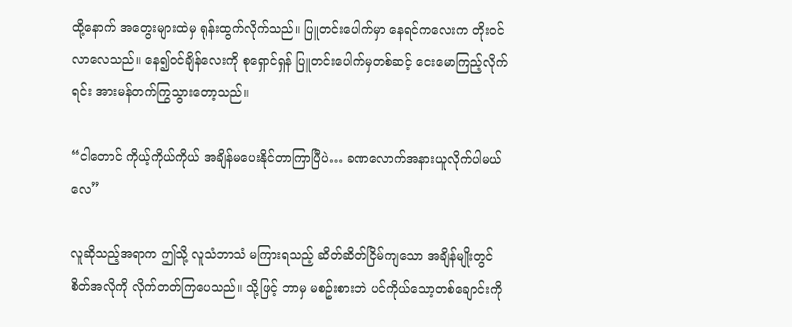ထို့နောက် အတွေးများထဲမှ ရုန်းထွက်လိုက်သည်။ ပြူတင်းပေါက်မှာ နေရင်ကလေးက တိုး၀င်လာလေသည်။ နေ၍၀င်ချိန်လေးကို စုရှောင်ရှန် ပြူတင်းပေါက်မှတစ်ဆင့် ငေးမောကြည့်လိုက်ရင်း အားမန်တက်ကြွသွားတော့သည်။

“ငါတောင် ကိုယ့်ကိုယ်ကိုယ် အချိန်မပေးနိုင်တာကြာပြီပဲ… ခဏလောက်အနားယူလိုက်ပါ‌မယ်လေ”

လူဆိုသည့်အရာက ဤသို့ လူသံဘာသံ မကြားရသည့် ဆိတ်ဆိတ်ငြိမ်ကျသော အချိန်မျိုးတွင် စိတ်အလိုကို လိုက်တတ်ကြပေသည်။ သို့ဖြင့် ဘာမှ မစဥ်းစားဘဲ ပင်ကိုယ်သော့တစ်ချောင်းကို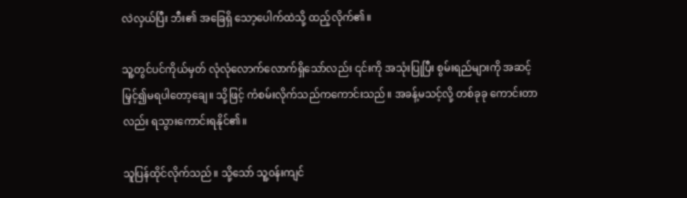လဲလှယ်ပြီး ‌ဘီး၏ အခြေရှိ သော့ပေါက်ထဲသို့ ထည့်လိုက်၏။

သူ့တွင်ပင်ကိုယ်မှတ် လုံလုံလောက်လောက်ရှိသော်လည်း ၎င်းကို အသုံးပြုပြီး စွမ်းရည်များကို အဆင့်မြှင့်၍မရပါတော့ချေ။ သို့ဖြင့် ကံစမ်းလိုက်သည်ကကောင်းသည်။ အခန့်မသင့်လို့ တစ်ခုခု ကောင်းတာလည်း ရသွားကောင်းရနိုင်၏။

သူပြန်ထိုင်လိုက်သည်။ သို့သော် သူ့၀န်းကျင်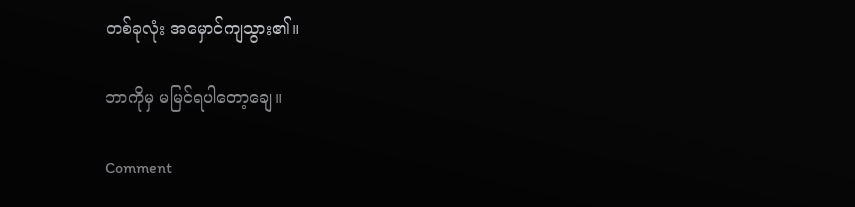တစ်ခုလုံး အမှောင်ကျသွား၏။

ဘာကိုမှ မမြင်ရပါတော့ချေ။

Comment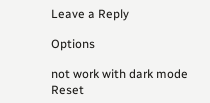Leave a Reply

Options

not work with dark mode
Reset